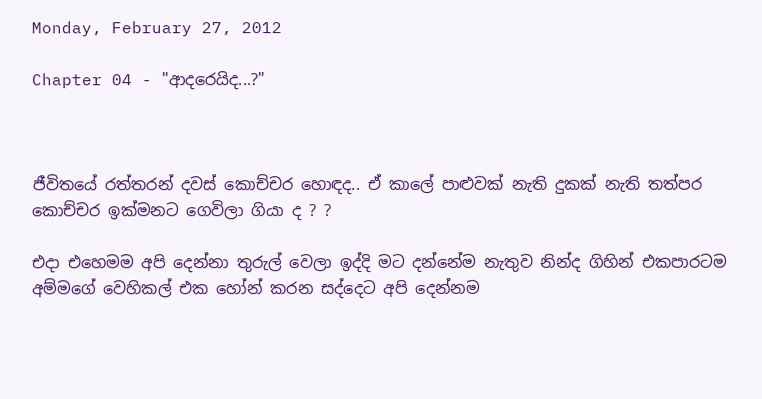Monday, February 27, 2012

Chapter 04 - "ආදරෙයිද...?"



ජීවිතයේ රත්තරන් දවස් කොච්චර හොඳද.. ඒ කාලේ පාළුවක් නැති දුකක් නැති තත්පර කොච්චර ඉක්මනට ගෙවිලා ගියා ද ? ?

එදා එහෙමම අපි දෙන්නා තුරුල් වෙලා ඉද්දි මට දන්නේම නැතුව නින්ද ගිහින් එකපාරටම අම්මගේ වෙහිකල් එක හෝන් කරන සද්දෙට අපි දෙන්නම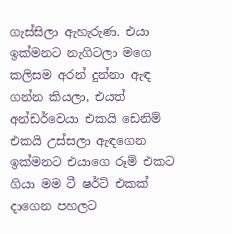ගැස්සිලා ඇහැරුණ. එයා ඉක්මනට නැගිටලා මගෙ කලිසම අරන් දුන්නා ඇඳ ගන්න කියලා, එයත් අන්ඩර්වෙයා එකයි ඩෙනිම් එකයි උස්සලා ඇඳගෙන ඉක්මනට එයාගෙ රූම් එකට ගියා මම ටී ෂර්ට් එකක් දාගෙන පහලට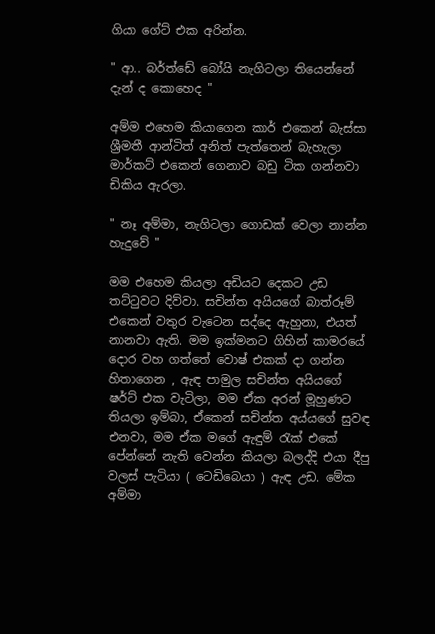ගියා ගේට් එක අරින්න.

" ආ.. බර්ත්ඩේ බෝයි නැගිටලා තියෙන්නේ දැන් ද කොහෙද "

අම්ම එහෙම කියාගෙන කාර් එකෙන් බැස්සා ශ්‍රීමතී ආන්ටිත් අනිත් පැත්තෙන් බැහැලා මාර්කට් එකෙන් ගෙනාව බඩු ටික ගන්නවා ඩිකිය ඇරලා.

" නෑ අම්මා, නැගිටලා ගොඩක් වෙලා නාන්න හැදුවේ "

මම එහෙම කියලා අඩියට දෙකට උඩ තට්ටුවට දිව්වා. සචින්ත අයියගේ බාත්රූම් එකෙන් වතුර වැටෙන සද්දෙ ඇහුනා, එයත් නානවා ඇති. මම ඉක්මනට ගිහින් කාමරයේ දොර වහ ගත්තේ වොෂ් එකක් දා ගන්න හිතාගෙන , ඇඳ පාමුල සචින්ත අයියගේ ෂර්ට් එක වැටිලා, මම ඒක අරන් මූහුණට තියලා ඉම්බා, ඒකෙන් සචින්ත අය්යගේ සුවඳ එනවා, මම ඒක මගේ ඇඳුම් රැක් එකේ පේන්නේ නැති වෙන්න කියලා බලද්දි එයා දීපු වලස් පැටියා ( ටෙඩිබෙයා ) ඇඳ උඩ. මේක අම්මා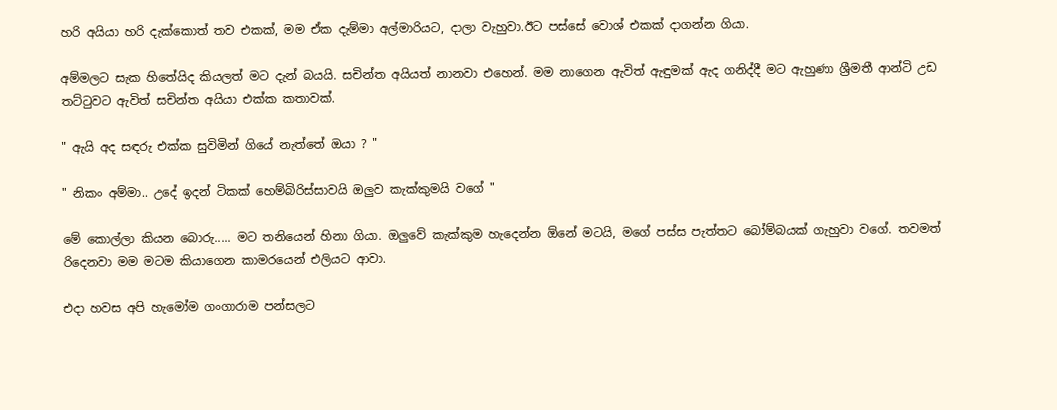හරි අයියා හරි දැක්කොත් තව එකක්, මම ඒක දැම්මා අල්මාරියට, දාලා වැහුවා.ඊට පස්සේ වොශ් එකක් දාගන්න ගියා.

අම්මලට සැක හිතේයිද කියලත් මට දැන් බයයි. සචින්ත අයියත් නානවා එහෙන්. මම නාගෙන ඇවිත් ඇඳුමක් ඇද ගනිද්දී මට ඇහුණා ශ්‍රීමතී ආන්ටි උඩ තට්ටුවට ඇවිත් සචින්ත අයියා එක්ක කතාවක්.

" ඇයි අද සඳරු එක්ක සුවිමින් ගියේ නැත්තේ ඔයා ? "

" නිකං අම්මා.. උදේ ඉදන් ටිකක් හෙම්බිරිස්සාවයි ඔලුව කැක්කුමයි වගේ "

මේ කොල්ලා කියන බොරු..... මට තනියෙන් හිනා ගියා. ඔලුවේ කැක්කුම හැදෙන්න ඕනේ මටයි, මගේ පස්ස පැත්තට බෝම්බයක් ගැහුවා වගේ. තවමත් රිදෙනවා මම මටම කියාගෙන කාමරයෙන් එලියට ආවා.

එදා හවස අපි හැමෝම ගංගාරාම පන්සලට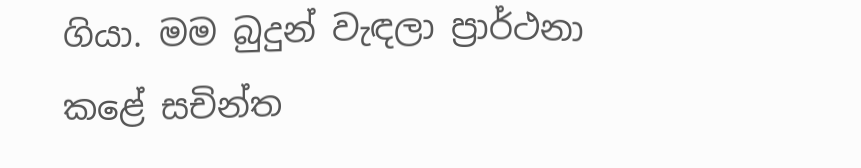ගියා. මම බුදුන් වැඳලා ප්‍රාර්ථනා කළේ සචින්ත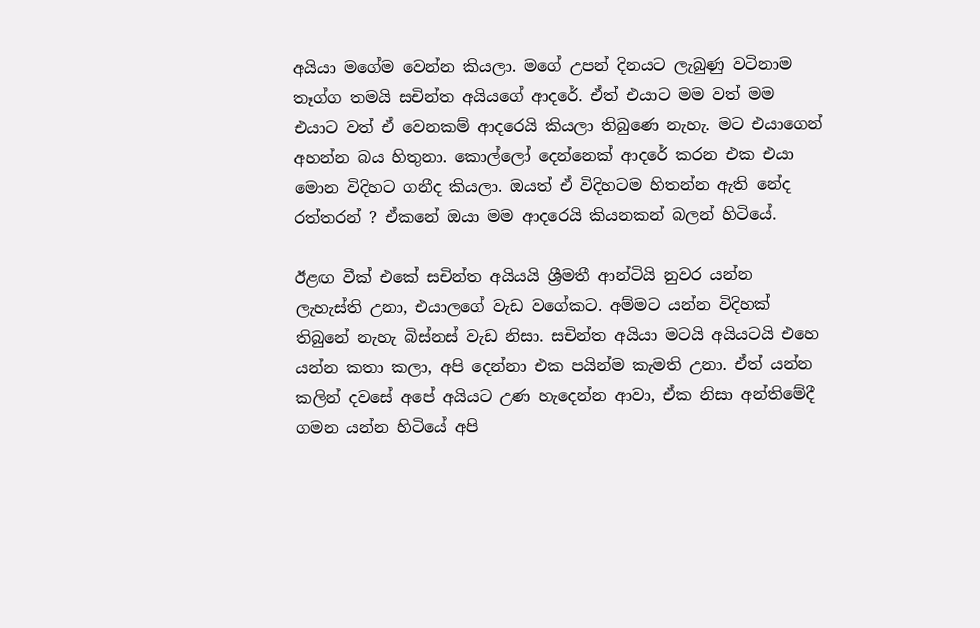අයියා මගේම වෙන්න කියලා. මගේ උපන් දිනයට ලැබුණු වටිනාම තෑග්ග තමයි සචින්ත අයියගේ ආදරේ. ඒත් එයාට මම වත් මම එයාට වත් ඒ වෙනකම් ආදරෙයි කියලා තිබුණෙ නැහැ. මට එයාගෙන් අහන්න බය හිතුනා. කොල්ලෝ දෙන්නෙක් ආදරේ කරන එක එයා මොන විදිහට ගනීද කියලා. ඔයත් ඒ විදිහටම හිතන්න ඇති නේද රත්තරන් ? ඒකනේ ඔයා මම ආදරෙයි කියනකන් බලන් හිටියේ.

ඊළඟ වීක් එකේ සචින්ත අයියයි ශ්‍රීමතී ආන්ටියි නුවර යන්න ලැහැස්ති උනා, එයාලගේ වැඩ වගේකට. අම්මට යන්න විදිහක් තිබුනේ නැහැ බිස්නස් වැඩ නිසා. සචින්ත අයියා මටයි අයියටයි එහෙ යන්න කතා කලා, අපි දෙන්නා එක පයින්ම කැමති උනා. ඒත් යන්න කලින් දවසේ අපේ අයියට උණ හැදෙන්න ආවා, ඒක නිසා අන්තිමේදී ගමන යන්න හිටියේ අපි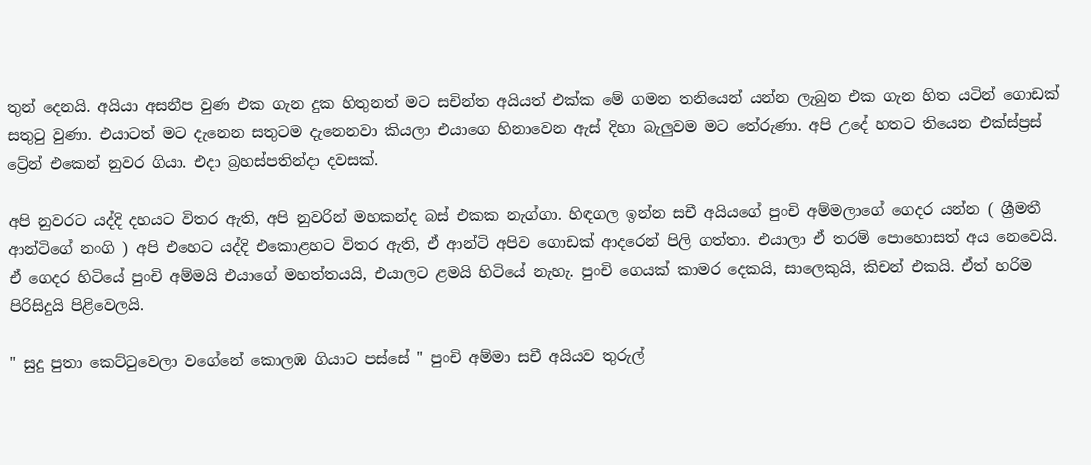තුන් දෙනයි. අයියා අසනීප වුණ එක ගැන දුක හිතුනත් මට සචින්ත අයියත් එක්ක මේ ගමන තනියෙන් යන්න ලැබුන එක ගැන හිත යටින් ගොඩක් සතුටු වුණා. එයාටත් මට දැනෙන සතුටම දැනෙනවා කියලා එයාගෙ හිනාවෙන ඇස් දිහා බැලුවම මට තේරුණා. අපි උදේ හතට තියෙන එක්ස්ප්‍රස් ට්‍රේන් එකෙන් නුවර ගියා. එදා බ්‍රහස්පතින්දා දවසක්.

අපි නුවරට යද්දි දහයට විතර ඇති, අපි නුවරින් මහකන්ද බස් එකක නැග්ගා. හිඳගල ඉන්න සචී අයියගේ පුංචි අම්මලාගේ ගෙදර යන්න ( ශ්‍රීමතී ආන්ටිගේ නංගි ) අපි එහෙට යද්දි එකොළහට විතර ඇති, ඒ ආන්ටි අපිව ගොඩක් ආදරෙන් පිලි ගත්තා. එයාලා ඒ තරම් පොහොසත් අය නෙවෙයි. ඒ ගෙදර හිටියේ පුංචි අම්මයි එයාගේ මහත්තයයි, එයාලට ළමයි හිටියේ නැහැ. පුංචි ගෙයක් කාමර දෙකයි, සාලෙකුයි, කිචන් එකයි. ඒත් හරිම පිරිසිදුයි පිළිවෙලයි.

" සුදු පුතා කෙට්ටුවෙලා වගේනේ කොලඹ ගියාට පස්සේ " පුංචි අම්මා සචී අයියව තුරුල්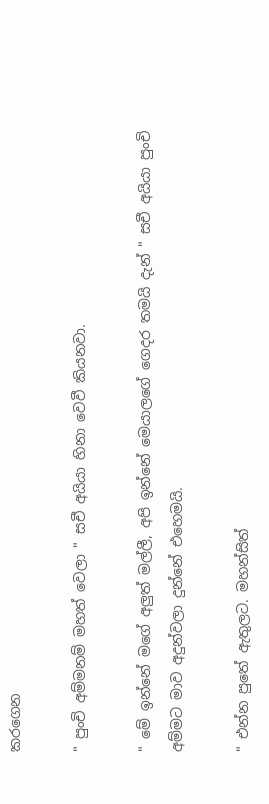කරගෙන

" පුංචි අම්මනම් මහත් වෙලා " සචී අයියා හිනා වෙවී කියනවා.

" මේ ඉන්නේ මගේ අලුත් මල්ලී, අපි ඉන්නේ මෙයාලගේ ගෙදර තමයි දැන් " සචී අයියා පුංචි අම්මට මාව අදුන්වලා දුන්නේ එහෙමයි.

" එන්න පුතේ ඇතුලට. මහන්සිත්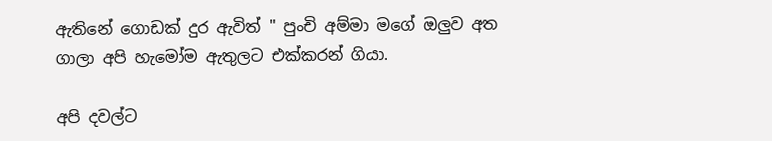ඇතිනේ ගොඩක් දුර ඇවිත් " පුංචි අම්මා මගේ ඔලුව අත ගාලා අපි හැමෝම ඇතුලට එක්කරන් ගියා.

අපි දවල්ට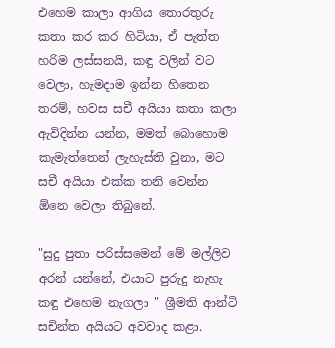එහෙම කාලා ආගිය තොරතුරු කතා කර කර හිටියා, ඒ පැත්ත හරිම ලස්සනයි, කඳු වලින් වට වෙලා, හැමදාම ඉන්න හිතෙන තරම්, හවස සචී අයියා කතා කලා ඇවිදින්න යන්න, මමත් බොහොම කැමැත්තෙන් ලැහැස්ති වුනා, මට සචී අයියා එක්ක තනි වෙන්න ඕනෙ වෙලා තිබුනේ.

"සුදු පුතා පරිස්සමෙන් මේ මල්ලිව අරන් යන්නේ, එයාට පුරුදු නැහැ කඳු එහෙම නැගලා " ශ්‍රීමති ආන්ටි සචින්ත අයියට අවවාද කළා.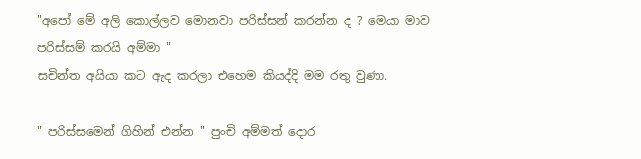"අපෝ මේ අලි කොල්ලව මොනවා පරිස්සන් කරන්න ද ? මෙයා මාව පරිස්සම් කරයි අම්මා "
සචින්ත අයියා කට ඇද කරලා එහෙම කියද්දි මම රතු වුණා.

" පරිස්සමෙන් ගිහින් එන්න " පුංචි අම්මත් දොර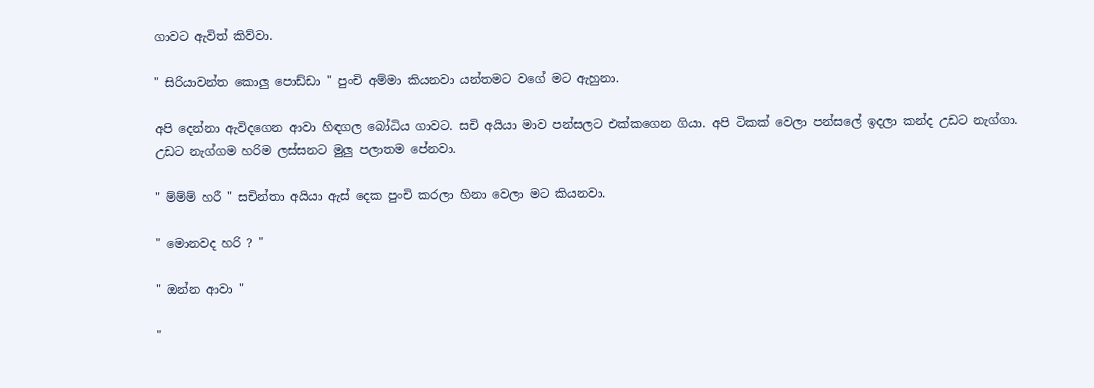ගාවට ඇවිත් කිව්වා.

" සිරියාවන්ත කොලු පොඩ්ඩා " පුංචි අම්මා කියනවා යන්තමට වගේ මට ඇහුනා.

අපි දෙන්නා ඇවිදගෙන ආවා හිඳගල බෝධිය ගාවට. සචි අයියා මාව පන්සලට එක්කගෙන ගියා. අපි ටිකක් වෙලා පන්සලේ ඉදලා කන්ද උඩට නැග්ගා. උඩට නැග්ගම හරිම ලස්සනට මුලු පලාතම පේනවා.

" ම්ම්ම් හරී " සචින්තා අයියා ඇස් දෙක පුංචි කරලා හිනා වෙලා මට කියනවා.

" මොනවද හරි ? "

" ඔන්න ආවා "

"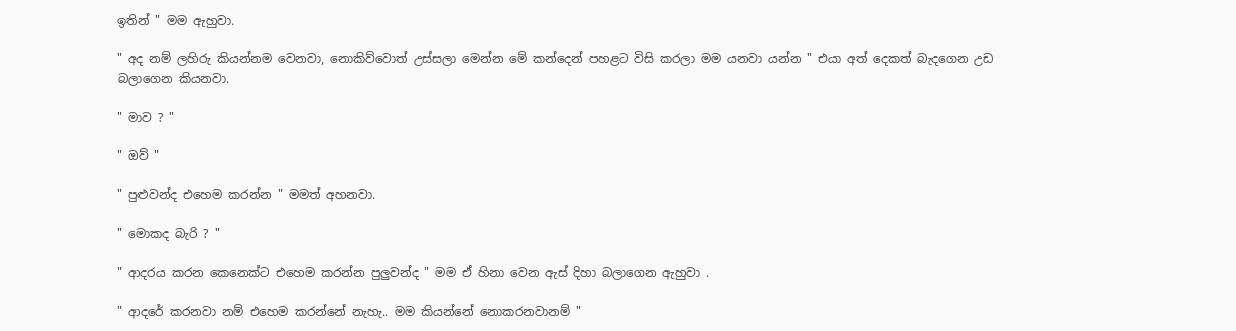ඉතින් " මම ඇහුවා.

" අද නම් ලහිරු කියන්නම වෙනවා, නොකිව්වොත් උස්සලා මෙන්න මේ කන්දෙන් පහළට විසි කරලා මම යනවා යන්න " එයා අත් දෙකත් බැදගෙන උඩ බලාගෙන කියනවා.

" මාව ? "

" ඔව් "

" පුළුවන්ද එහෙම කරන්න " මමත් අහනවා.

" මොකද බැරි ? "

" ආදරය කරන කෙනෙක්ට එහෙම කරන්න පුලුවන්ද " මම ඒ හිනා වෙන ඇස් දිහා බලාගෙන ඇහුවා .

" ආදරේ කරනවා නම් එහෙම කරන්නේ නැහැ.. මම කියන්නේ නොකරනවානම් "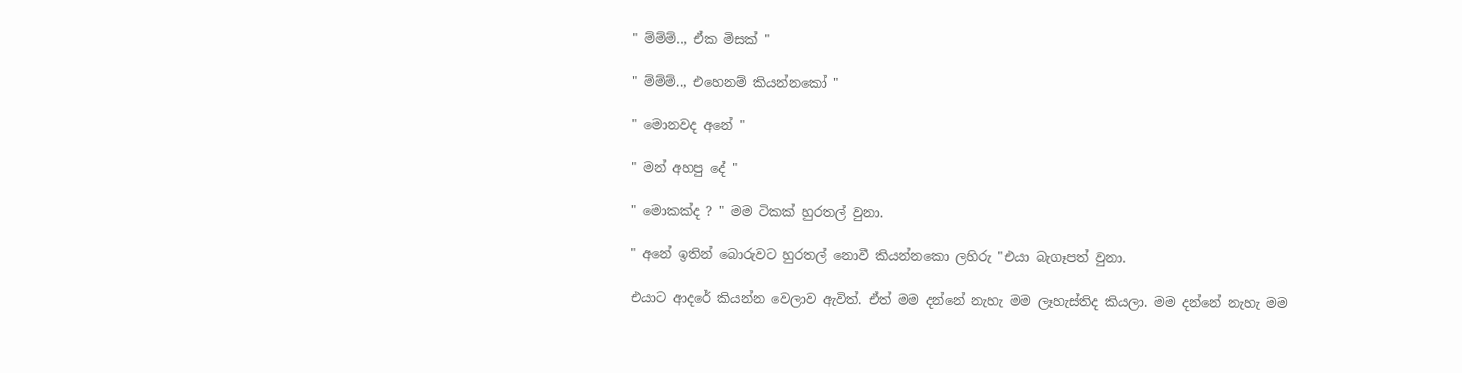" ම්ම්ම්.., ඒක මිසක් "

" ම්ම්ම්.., එහෙනම් කියන්නකෝ "

" මොනවද අනේ "

" මන් අහපු දේ "

" මොකක්ද ? " මම ටිකක් හුරතල් වුනා.

" අනේ ඉතින් බොරුවට හුරතල් නොවී කියන්නකො ලහිරු "එයා බැගෑපත් වුනා.

එයාට ආදරේ කියන්න වෙලාව ඇවිත්. ඒත් මම දන්නේ නැහැ මම ලෑහැස්තිද කියලා. මම දන්නේ නැහැ මම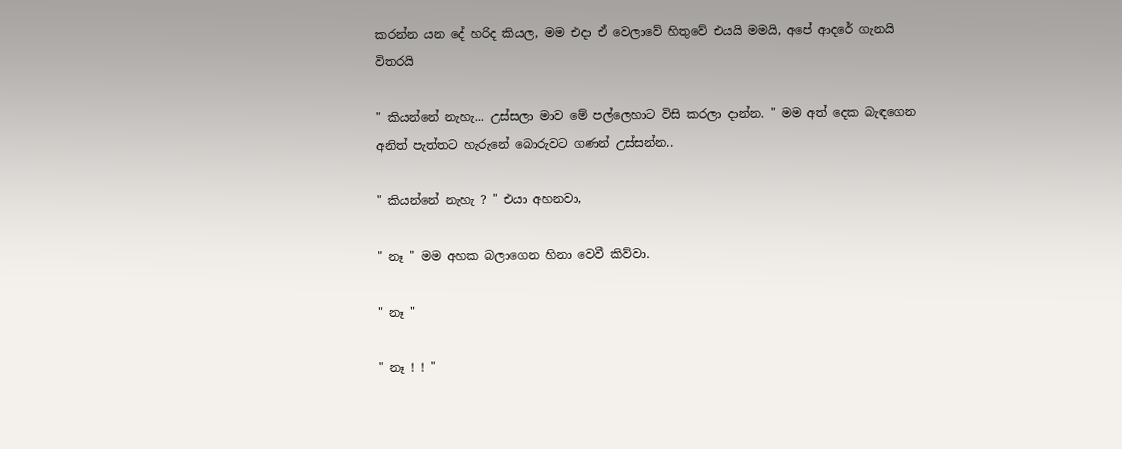කරන්න යන දේ හරිද කියල, මම එදා ඒ වෙලාවේ හිතුවේ එයයි මමයි, අපේ ආදරේ ගැනයි විතරයි

" කියන්නේ නැහැ... උස්සලා මාව මේ පල්ලෙහාට විසි කරලා දාන්න. " මම අත් දෙක බැඳගෙන අනිත් පැත්තට හැරුනේ බොරුවට ගණන් උස්සන්න..

" කියන්නේ නැහැ ? " එයා අහනවා,

" නෑ " මම අහක බලාගෙන හිනා වෙවී කිව්වා.

" නෑ "

" නෑ ! ! "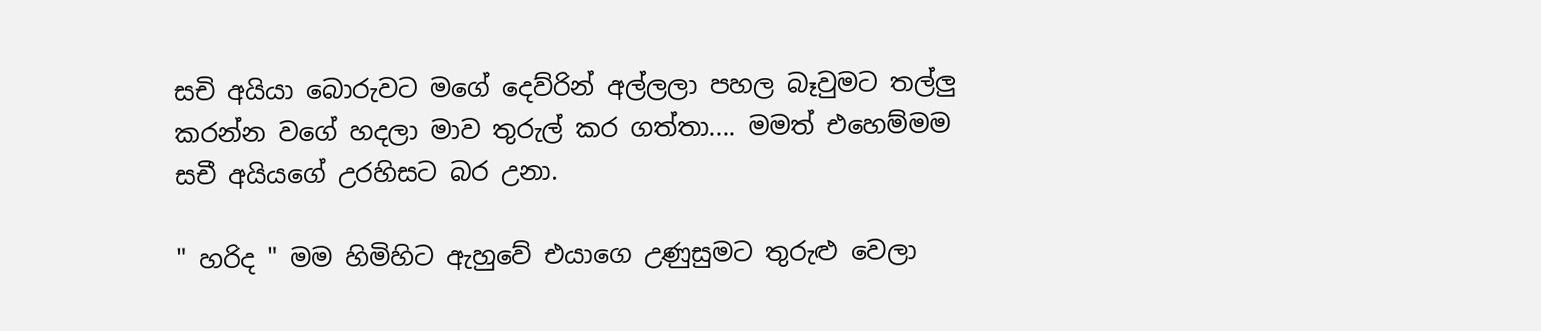සචි අයියා බොරුවට මගේ දෙව්රින් අල්ලලා පහල බෑවුමට තල්ලු කරන්න වගේ හදලා මාව තුරුල් කර ගත්තා.... මමත් එහෙම්මම සචී අයියගේ උරහිසට බර උනා.

" හරිද " මම හිමිහිට ඇහුවේ එයාගෙ උණුසුමට තුරුළු වෙලා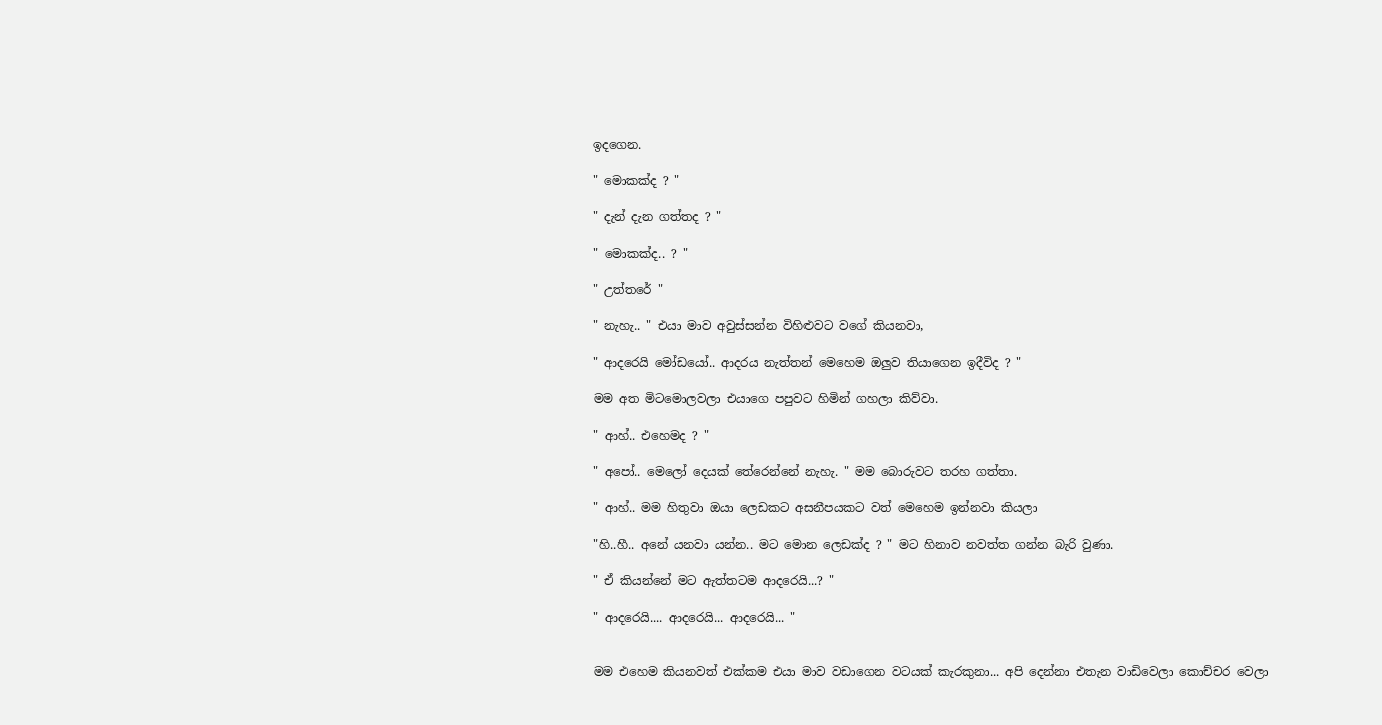ඉදගෙන.

" මොකක්ද ? "

" දැන් දැන ගත්තද ? "

" මොකක්ද.. ? "

" උත්තරේ "

" නැහැ.. " එයා මාව අවුස්සන්න විහිළුවට වගේ කියනවා,

" ආදරෙයි මෝඩයෝ.. ආදරය නැත්තන් මෙහෙම ඔලුව තියාගෙන ඉදීවිද ? "

මම අත මිටමොලවලා එයාගෙ පපුවට හිමින් ගහලා කිව්වා.

" ආහ්.. එහෙමද ? "

" අපෝ.. මෙලෝ දෙයක් තේරෙන්නේ නැහැ. " මම බොරුවට තරහ ගත්තා.

" ආහ්.. මම හිතුවා ඔයා ලෙඩකට අසනීපයකට වත් මෙහෙම ඉන්නවා කියලා

"හි..හී.. අනේ යනවා යන්න.. මට මොන ලෙඩක්ද ? " මට හිනාව නවත්ත ගන්න බැරි වුණා.

" ඒ කියන්නේ මට ඇත්තටම ආදරෙයි...? "

" ආදරෙයි.... ආදරෙයි... ආදරෙයි... "


මම එහෙම කියනවත් එක්කම එයා මාව වඩාගෙන වටයක් කැරකුනා... අපි දෙන්නා එතැන වාඩිවෙලා කොච්චර වෙලා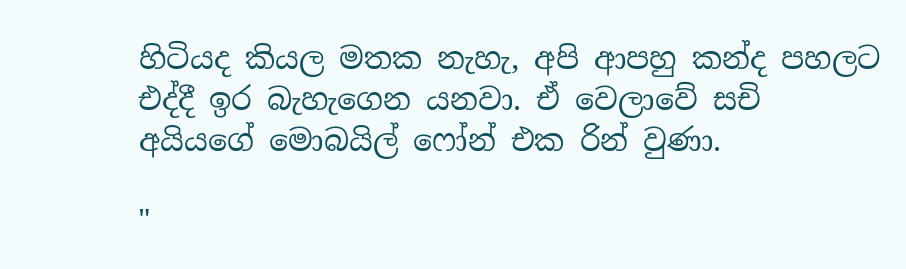හිටියද කියල මතක නැහැ, අපි ආපහු කන්ද පහලට එද්දී ඉර බැහැගෙන යනවා. ඒ වෙලාවේ සචි අයියගේ මොබයිල් ෆෝන් එක රින් වුණා.

"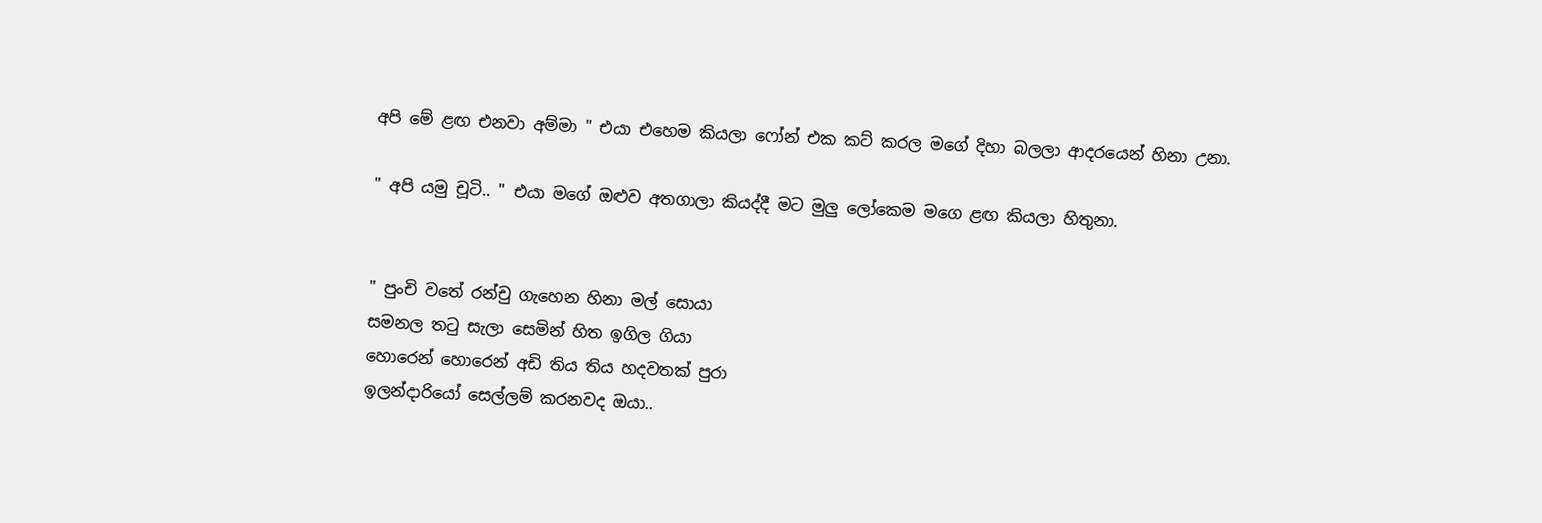අපි මේ ළඟ එනවා අම්මා " එයා එහෙම කියලා ෆෝන් එක කට් කරල මගේ දිහා බලලා ආදරයෙන් හිනා උනා.

" අපි යමු චූටි.. " එයා මගේ ඔළුව අතගාලා කියද්දී මට මුලු ලෝකෙම මගෙ ළඟ කියලා හිතුනා.


" පුංචි වතේ රන්චු ගැහෙන හිනා මල් සොයා
සමනල තටු සැලා සෙමින් හිත ඉගිල ගියා
හොරෙන් හොරෙන් අඩි තිය තිය හදවතක් පුරා
ඉලන්දාරියෝ සෙල්ලම් කරනවද ඔයා..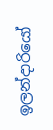ඉලන්දාරියෝ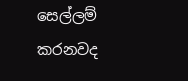සෙල්ලම් කරනවද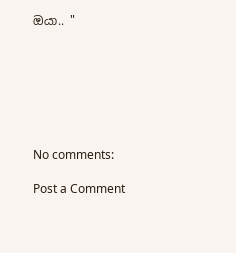ඔයා.. "







No comments:

Post a Comment